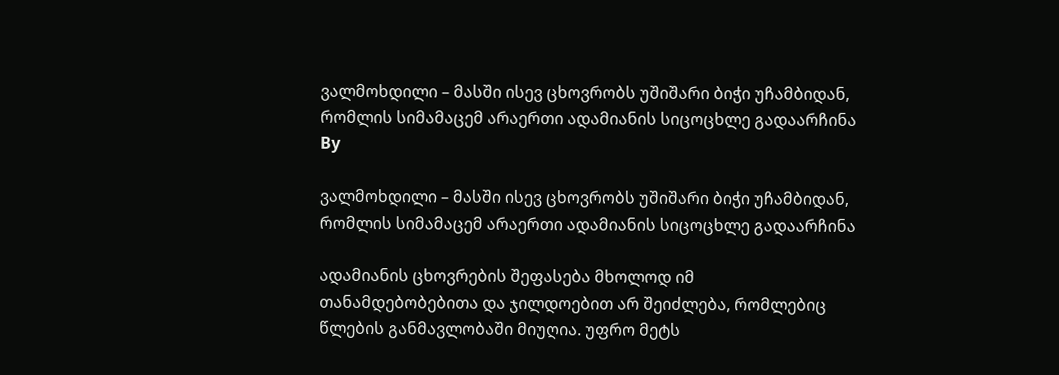ვალმოხდილი – მასში ისევ ცხოვრობს უშიშარი ბიჭი უჩამბიდან, რომლის სიმამაცემ არაერთი ადამიანის სიცოცხლე გადაარჩინა
By

ვალმოხდილი – მასში ისევ ცხოვრობს უშიშარი ბიჭი უჩამბიდან, რომლის სიმამაცემ არაერთი ადამიანის სიცოცხლე გადაარჩინა

ადამიანის ცხოვრების შეფასება მხოლოდ იმ თანამდებობებითა და ჯილდოებით არ შეიძლება, რომლებიც წლების განმავლობაში მიუღია. უფრო მეტს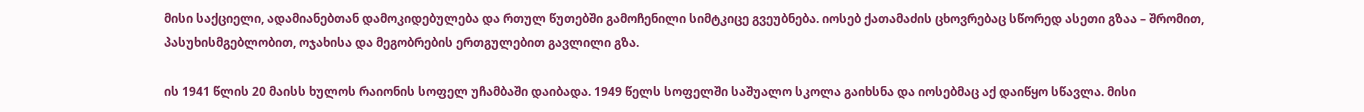მისი საქციელი, ადამიანებთან დამოკიდებულება და რთულ წუთებში გამოჩენილი სიმტკიცე გვეუბნება. იოსებ ქათამაძის ცხოვრებაც სწორედ ასეთი გზაა – შრომით, პასუხისმგებლობით, ოჯახისა და მეგობრების ერთგულებით გავლილი გზა.

ის 1941 წლის 20 მაისს ხულოს რაიონის სოფელ უჩამბაში დაიბადა. 1949 წელს სოფელში საშუალო სკოლა გაიხსნა და იოსებმაც აქ დაიწყო სწავლა. მისი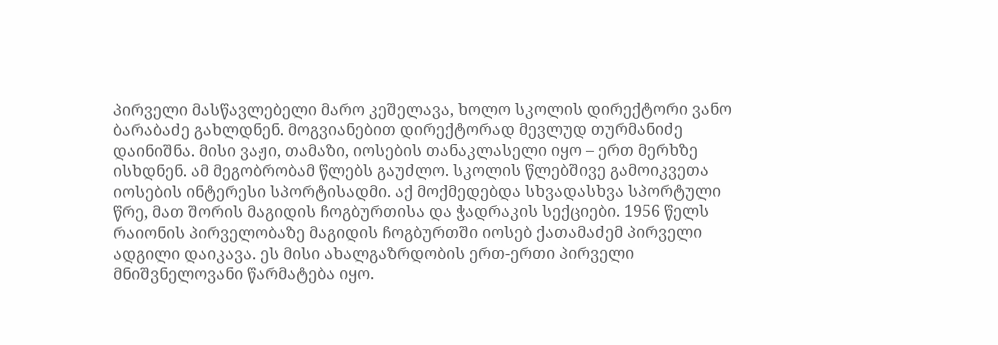პირველი მასწავლებელი მარო კეშელავა, ხოლო სკოლის დირექტორი ვანო ბარაბაძე გახლდნენ. მოგვიანებით დირექტორად მევლუდ თურმანიძე დაინიშნა. მისი ვაჟი, თამაზი, იოსების თანაკლასელი იყო – ერთ მერხზე ისხდნენ. ამ მეგობრობამ წლებს გაუძლო. სკოლის წლებშივე გამოიკვეთა იოსების ინტერესი სპორტისადმი. აქ მოქმედებდა სხვადასხვა სპორტული წრე, მათ შორის მაგიდის ჩოგბურთისა და ჭადრაკის სექციები. 1956 წელს რაიონის პირველობაზე მაგიდის ჩოგბურთში იოსებ ქათამაძემ პირველი ადგილი დაიკავა. ეს მისი ახალგაზრდობის ერთ-ერთი პირველი მნიშვნელოვანი წარმატება იყო.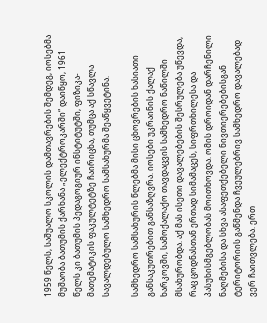1959 წელს, საშუალო სკოლის დამთავრების შემდეგ, იოსებმა მუშაობა ბათუმის ქარხანა „ელექტროკარში“ დაიწყო, 1961 წელს კი ბათუმის პედაგოგიურ ინსტიტუტში, ფიზიკა-მათემატიკის ფაკულტეტზე ჩაირიცხა, თუმცა აქ სწავლა სავალდებულო სამხედრო სამსახურმა შეაწყვეტინა.

სამხედრო სამსახურის წლებმა მისი ცხოვრების ხასიათი განსაკუთრებით განსაზღვრა. იოსები უკრაინის ქალაქ ხარკოვში, სამოქალაქო თავდაცვის სამხედრო ნაწილში მსახურობდა. აქ მას ისეთი დავალებების შესრულება უწევდა, რაც ცოდნასთან ერთად სიმამაცეს, სიფრთხილესა და პასუხისმგებლობას მოითხოვდა. ომის დროიდან დარჩენილი ნაღმებისა და სხვა ასაფეთქებელი ნივთიერებებისგან ტერიტორიის გაწმენდა ჩვეულებრივ სამხედრო დავალებად ვერ ჩაითვლება. ერთ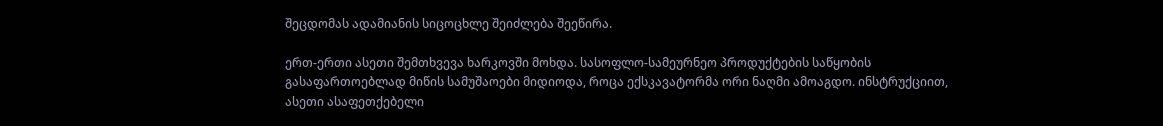შეცდომას ადამიანის სიცოცხლე შეიძლება შეეწირა.

ერთ-ერთი ასეთი შემთხვევა ხარკოვში მოხდა. სასოფლო-სამეურნეო პროდუქტების საწყობის გასაფართოებლად მიწის სამუშაოები მიდიოდა, როცა ექსკავატორმა ორი ნაღმი ამოაგდო. ინსტრუქციით, ასეთი ასაფეთქებელი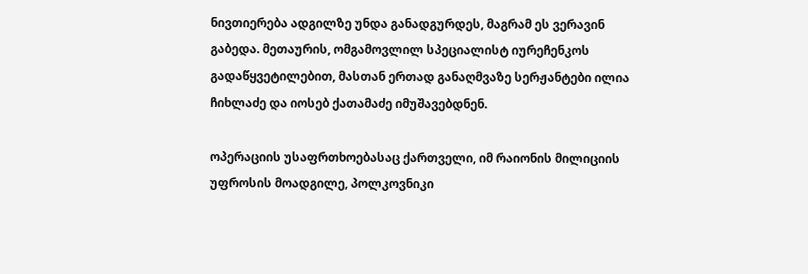ნივთიერება ადგილზე უნდა განადგურდეს, მაგრამ ეს ვერავინ გაბედა. მეთაურის, ომგამოვლილ სპეციალისტ იურეჩენკოს გადაწყვეტილებით, მასთან ერთად განაღმვაზე სერჟანტები ილია ჩიხლაძე და იოსებ ქათამაძე იმუშავებდნენ.

ოპერაციის უსაფრთხოებასაც ქართველი, იმ რაიონის მილიციის უფროსის მოადგილე, პოლკოვნიკი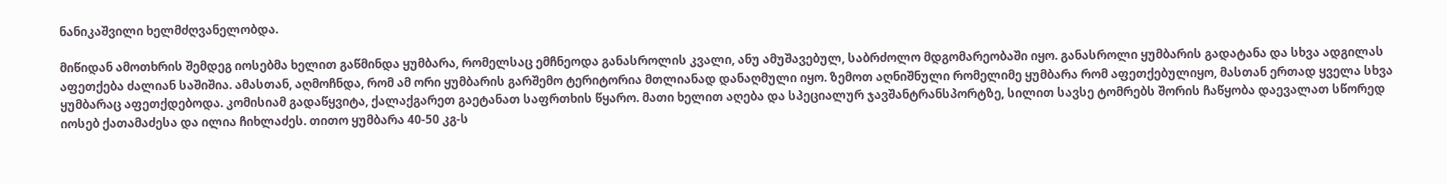ნანიკაშვილი ხელმძღვანელობდა.

მიწიდან ამოთხრის შემდეგ იოსებმა ხელით გაწმინდა ყუმბარა, რომელსაც ემჩნეოდა განასროლის კვალი, ანუ ამუშავებულ, საბრძოლო მდგომარეობაში იყო. განასროლი ყუმბარის გადატანა და სხვა ადგილას აფეთქება ძალიან საშიშია. ამასთან, აღმოჩნდა, რომ ამ ორი ყუმბარის გარშემო ტერიტორია მთლიანად დანაღმული იყო. ზემოთ აღნიშნული რომელიმე ყუმბარა რომ აფეთქებულიყო, მასთან ერთად ყველა სხვა ყუმბარაც აფეთქდებოდა. კომისიამ გადაწყვიტა, ქალაქგარეთ გაეტანათ საფრთხის წყარო. მათი ხელით აღება და სპეციალურ ჯავშანტრანსპორტზე, სილით სავსე ტომრებს შორის ჩაწყობა დაევალათ სწორედ იოსებ ქათამაძესა და ილია ჩიხლაძეს. თითო ყუმბარა 40-50 კგ-ს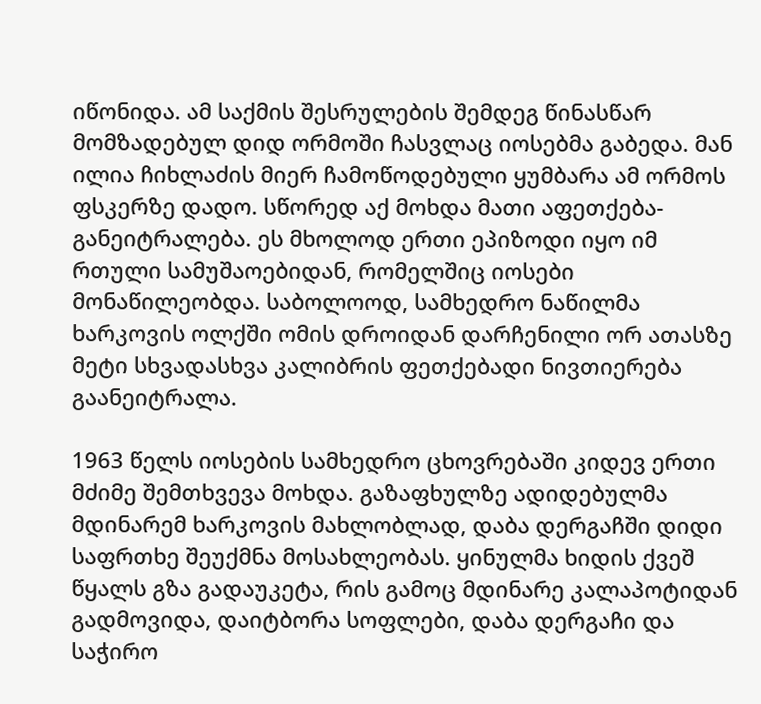იწონიდა. ამ საქმის შესრულების შემდეგ წინასწარ მომზადებულ დიდ ორმოში ჩასვლაც იოსებმა გაბედა. მან ილია ჩიხლაძის მიერ ჩამოწოდებული ყუმბარა ამ ორმოს ფსკერზე დადო. სწორედ აქ მოხდა მათი აფეთქება-განეიტრალება. ეს მხოლოდ ერთი ეპიზოდი იყო იმ რთული სამუშაოებიდან, რომელშიც იოსები მონაწილეობდა. საბოლოოდ, სამხედრო ნაწილმა ხარკოვის ოლქში ომის დროიდან დარჩენილი ორ ათასზე მეტი სხვადასხვა კალიბრის ფეთქებადი ნივთიერება გაანეიტრალა.

1963 წელს იოსების სამხედრო ცხოვრებაში კიდევ ერთი მძიმე შემთხვევა მოხდა. გაზაფხულზე ადიდებულმა მდინარემ ხარკოვის მახლობლად, დაბა დერგაჩში დიდი საფრთხე შეუქმნა მოსახლეობას. ყინულმა ხიდის ქვეშ წყალს გზა გადაუკეტა, რის გამოც მდინარე კალაპოტიდან გადმოვიდა, დაიტბორა სოფლები, დაბა დერგაჩი და საჭირო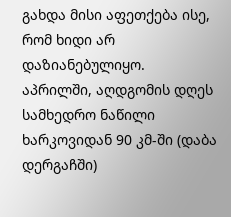გახდა მისი აფეთქება ისე, რომ ხიდი არ დაზიანებულიყო. აპრილში, აღდგომის დღეს სამხედრო ნაწილი ხარკოვიდან 90 კმ-ში (დაბა დერგაჩში)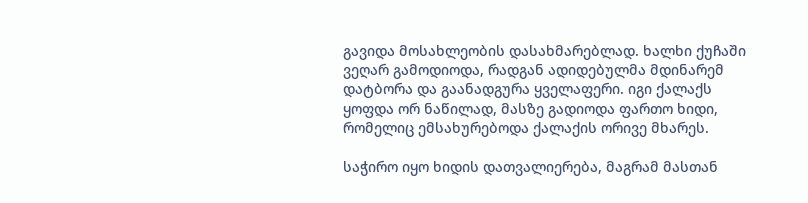გავიდა მოსახლეობის დასახმარებლად. ხალხი ქუჩაში ვეღარ გამოდიოდა, რადგან ადიდებულმა მდინარემ დატბორა და გაანადგურა ყველაფერი. იგი ქალაქს ყოფდა ორ ნაწილად, მასზე გადიოდა ფართო ხიდი, რომელიც ემსახურებოდა ქალაქის ორივე მხარეს.

საჭირო იყო ხიდის დათვალიერება, მაგრამ მასთან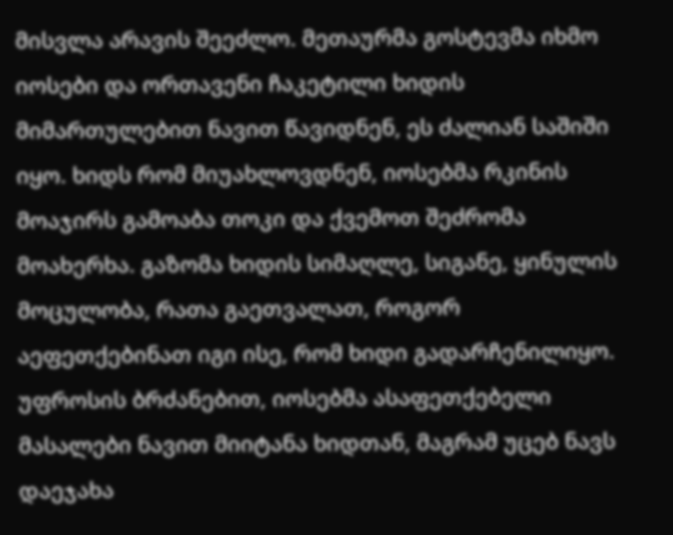მისვლა არავის შეეძლო. მეთაურმა გოსტევმა იხმო იოსები და ორთავენი ჩაკეტილი ხიდის მიმართულებით ნავით წავიდნენ, ეს ძალიან საშიში იყო. ხიდს რომ მიუახლოვდნენ, იოსებმა რკინის მოაჯირს გამოაბა თოკი და ქვემოთ შეძრომა მოახერხა. გაზომა ხიდის სიმაღლე, სიგანე, ყინულის მოცულობა, რათა გაეთვალათ, როგორ აეფეთქებინათ იგი ისე, რომ ხიდი გადარჩენილიყო. უფროსის ბრძანებით, იოსებმა ასაფეთქებელი მასალები ნავით მიიტანა ხიდთან, მაგრამ უცებ ნავს დაეჯახა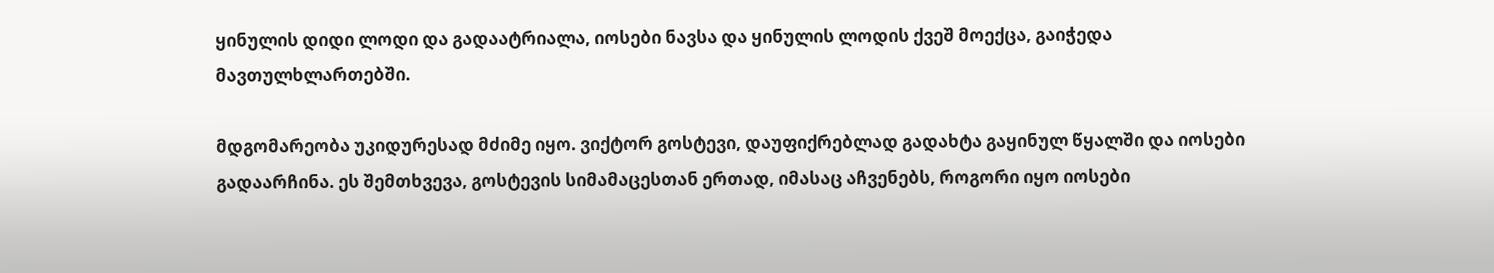ყინულის დიდი ლოდი და გადაატრიალა, იოსები ნავსა და ყინულის ლოდის ქვეშ მოექცა, გაიჭედა მავთულხლართებში.

მდგომარეობა უკიდურესად მძიმე იყო. ვიქტორ გოსტევი, დაუფიქრებლად გადახტა გაყინულ წყალში და იოსები გადაარჩინა. ეს შემთხვევა, გოსტევის სიმამაცესთან ერთად, იმასაც აჩვენებს, როგორი იყო იოსები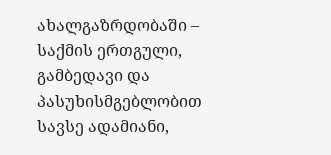ახალგაზრდობაში – საქმის ერთგული, გამბედავი და პასუხისმგებლობით სავსე ადამიანი,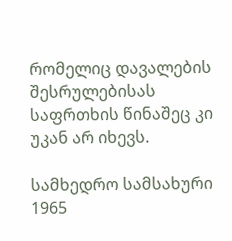რომელიც დავალების შესრულებისას საფრთხის წინაშეც კი უკან არ იხევს.

სამხედრო სამსახური 1965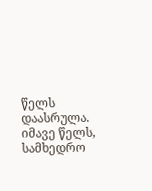წელს დაასრულა. იმავე წელს, სამხედრო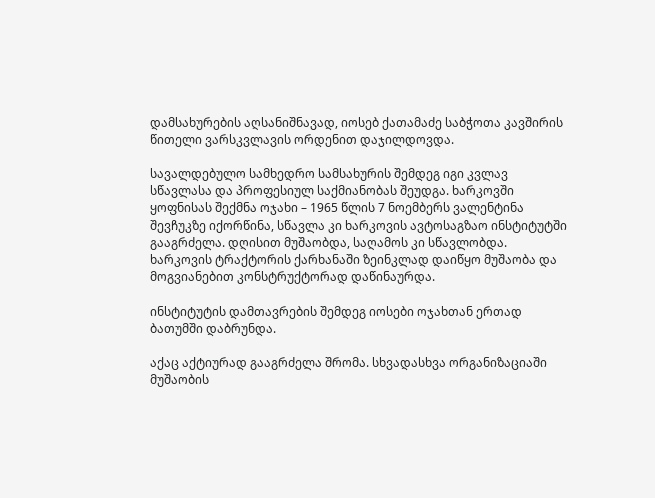დამსახურების აღსანიშნავად, იოსებ ქათამაძე საბჭოთა კავშირის წითელი ვარსკვლავის ორდენით დაჯილდოვდა.

სავალდებულო სამხედრო სამსახურის შემდეგ იგი კვლავ სწავლასა და პროფესიულ საქმიანობას შეუდგა. ხარკოვში ყოფნისას შექმნა ოჯახი – 1965 წლის 7 ნოემბერს ვალენტინა შევჩუკზე იქორწინა, სწავლა კი ხარკოვის ავტოსაგზაო ინსტიტუტში გააგრძელა. დღისით მუშაობდა, საღამოს კი სწავლობდა. ხარკოვის ტრაქტორის ქარხანაში ზეინკლად დაიწყო მუშაობა და მოგვიანებით კონსტრუქტორად დაწინაურდა.

ინსტიტუტის დამთავრების შემდეგ იოსები ოჯახთან ერთად ბათუმში დაბრუნდა.

აქაც აქტიურად გააგრძელა შრომა. სხვადასხვა ორგანიზაციაში მუშაობის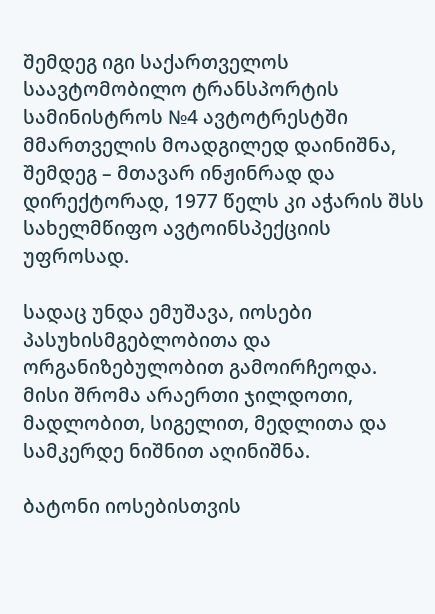შემდეგ იგი საქართველოს საავტომობილო ტრანსპორტის სამინისტროს №4 ავტოტრესტში მმართველის მოადგილედ დაინიშნა, შემდეგ – მთავარ ინჟინრად და დირექტორად, 1977 წელს კი აჭარის შსს სახელმწიფო ავტოინსპექციის უფროსად.

სადაც უნდა ემუშავა, იოსები პასუხისმგებლობითა და ორგანიზებულობით გამოირჩეოდა. მისი შრომა არაერთი ჯილდოთი, მადლობით, სიგელით, მედლითა და სამკერდე ნიშნით აღინიშნა.

ბატონი იოსებისთვის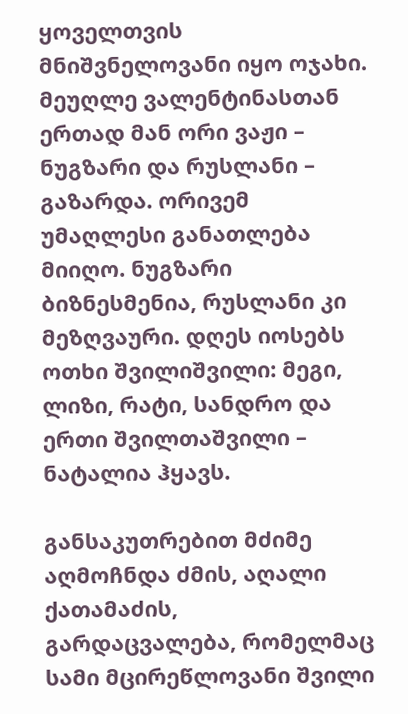ყოველთვის მნიშვნელოვანი იყო ოჯახი. მეუღლე ვალენტინასთან ერთად მან ორი ვაჟი – ნუგზარი და რუსლანი – გაზარდა. ორივემ უმაღლესი განათლება მიიღო. ნუგზარი ბიზნესმენია, რუსლანი კი მეზღვაური. დღეს იოსებს ოთხი შვილიშვილი: მეგი, ლიზი, რატი, სანდრო და ერთი შვილთაშვილი – ნატალია ჰყავს.

განსაკუთრებით მძიმე აღმოჩნდა ძმის, აღალი ქათამაძის, გარდაცვალება, რომელმაც სამი მცირეწლოვანი შვილი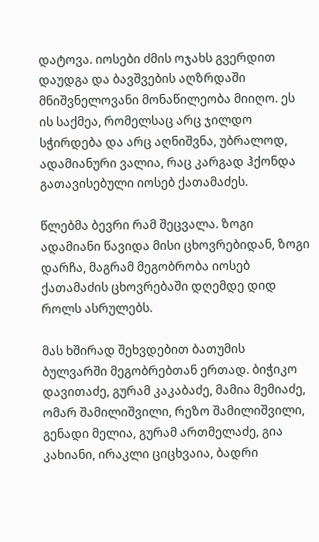დატოვა. იოსები ძმის ოჯახს გვერდით დაუდგა და ბავშვების აღზრდაში მნიშვნელოვანი მონაწილეობა მიიღო. ეს ის საქმეა, რომელსაც არც ჯილდო სჭირდება და არც აღნიშვნა, უბრალოდ, ადამიანური ვალია, რაც კარგად ჰქონდა გათავისებული იოსებ ქათამაძეს.

წლებმა ბევრი რამ შეცვალა. ზოგი ადამიანი წავიდა მისი ცხოვრებიდან, ზოგი დარჩა, მაგრამ მეგობრობა იოსებ ქათამაძის ცხოვრებაში დღემდე დიდ როლს ასრულებს.

მას ხშირად შეხვდებით ბათუმის ბულვარში მეგობრებთან ერთად. ბიჭიკო დავითაძე, გურამ კაკაბაძე, მამია მემიაძე, ომარ შამილიშვილი, რეზო შამილიშვილი, გენადი მელია, გურამ ართმელაძე, გია კახიანი, ირაკლი ციცხვაია, ბადრი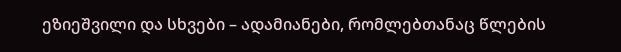ეზიეშვილი და სხვები – ადამიანები, რომლებთანაც წლების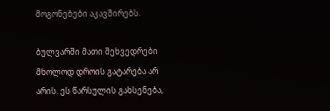მოგონებები აკავშირებს.

ბულვარში მათი შეხვედრები მხოლოდ დროის გატარება არ არის. ეს წარსულის გახსენება,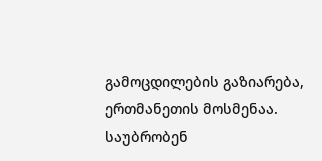გამოცდილების გაზიარება, ერთმანეთის მოსმენაა. საუბრობენ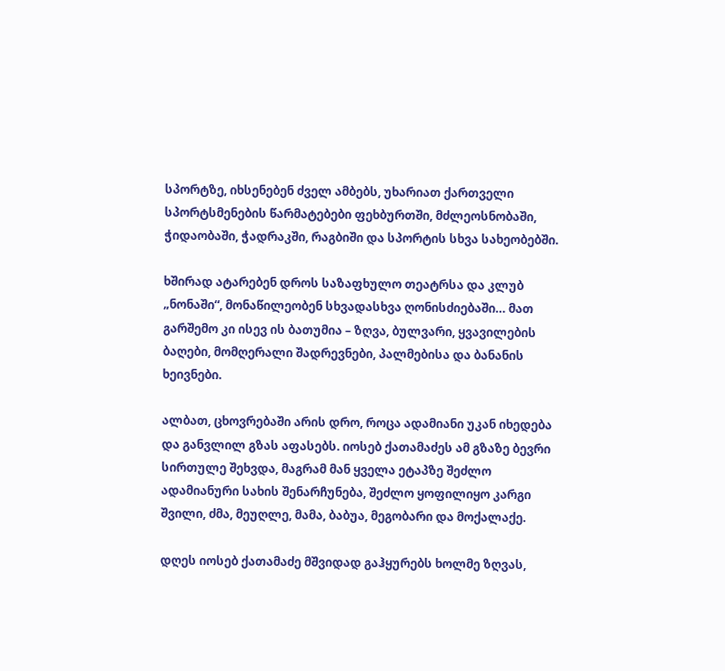სპორტზე, იხსენებენ ძველ ამბებს, უხარიათ ქართველი სპორტსმენების წარმატებები ფეხბურთში, მძლეოსნობაში, ჭიდაობაში, ჭადრაკში, რაგბიში და სპორტის სხვა სახეობებში.

ხშირად ატარებენ დროს საზაფხულო თეატრსა და კლუბ „ნონაში“, მონაწილეობენ სხვადასხვა ღონისძიებაში… მათ გარშემო კი ისევ ის ბათუმია – ზღვა, ბულვარი, ყვავილების ბაღები, მომღერალი შადრევნები, პალმებისა და ბანანის ხეივნები.

ალბათ, ცხოვრებაში არის დრო, როცა ადამიანი უკან იხედება და განვლილ გზას აფასებს. იოსებ ქათამაძეს ამ გზაზე ბევრი სირთულე შეხვდა, მაგრამ მან ყველა ეტაპზე შეძლო ადამიანური სახის შენარჩუნება, შეძლო ყოფილიყო კარგი შვილი, ძმა, მეუღლე, მამა, ბაბუა, მეგობარი და მოქალაქე.

დღეს იოსებ ქათამაძე მშვიდად გაჰყურებს ხოლმე ზღვას,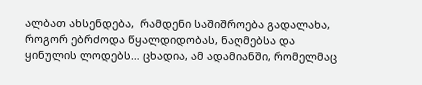ალბათ ახსენდება,  რამდენი საშიშროება გადალახა, როგორ ებრძოდა წყალდიდობას, ნაღმებსა და ყინულის ლოდებს… ცხადია, ამ ადამიანში, რომელმაც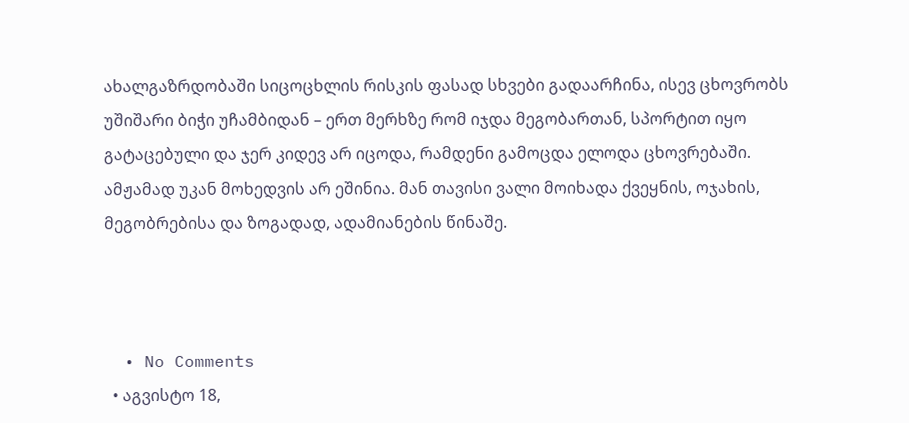ახალგაზრდობაში სიცოცხლის რისკის ფასად სხვები გადაარჩინა, ისევ ცხოვრობს უშიშარი ბიჭი უჩამბიდან – ერთ მერხზე რომ იჯდა მეგობართან, სპორტით იყო გატაცებული და ჯერ კიდევ არ იცოდა, რამდენი გამოცდა ელოდა ცხოვრებაში. ამჟამად უკან მოხედვის არ ეშინია. მან თავისი ვალი მოიხადა ქვეყნის, ოჯახის, მეგობრებისა და ზოგადად, ადამიანების წინაშე.



  • No Comments
  • აგვისტო 18,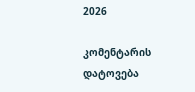2026

კომენტარის დატოვება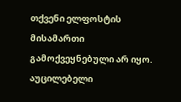თქვენი ელფოსტის მისამართი გამოქვეყნებული არ იყო. აუცილებელი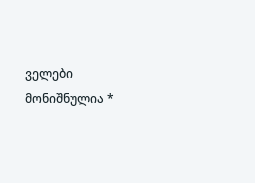ველები მონიშნულია *